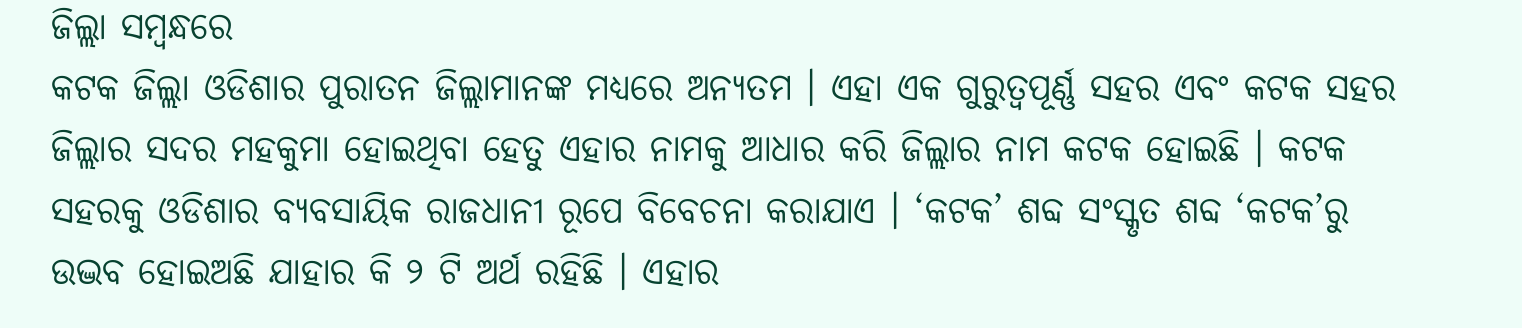ଜିଲ୍ଲା ସମ୍ବନ୍ଧରେ
କଟକ ଜିଲ୍ଲା ଓଡିଶାର ପୁରାତନ ଜିଲ୍ଲାମାନଙ୍କ ମଧ୍ୟରେ ଅନ୍ୟତମ । ଏହା ଏକ ଗୁରୁତ୍ଵପୂର୍ଣ୍ଣ ସହର ଏବଂ କଟକ ସହର ଜିଲ୍ଲାର ସଦର ମହକୁମା ହୋଇଥିବା ହେତୁ ଏହାର ନାମକୁ ଆଧାର କରି ଜିଲ୍ଲାର ନାମ କଟକ ହୋଇଛି । କଟକ ସହରକୁ ଓଡିଶାର ବ୍ୟବସାୟିକ ରାଜଧାନୀ ରୂପେ ବିବେଚନା କରାଯାଏ । ‘କଟକ’ ଶବ୍ଦ ସଂସ୍କୃତ ଶବ୍ଦ ‘କଟକ’ରୁ ଉଦ୍ଭବ ହୋଇଅଛି ଯାହାର କି ୨ ଟି ଅର୍ଥ ରହିଛି । ଏହାର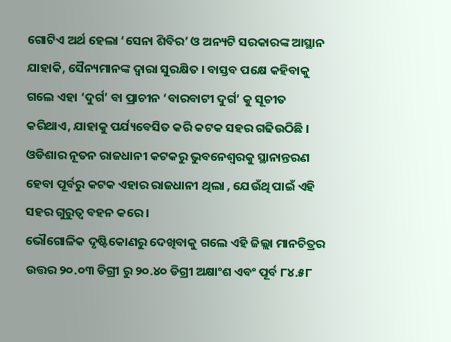ଗୋଟିଏ ଅର୍ଥ ହେଲା ‘ସେନା ଶିବିର’ ଓ ଅନ୍ୟଟି ସରକାରଙ୍କ ଆସ୍ଥାନ ଯାହାକି, ସୈନ୍ୟମାନଙ୍କ ଦ୍ୱାରା ସୁରକ୍ଷିତ । ବାସ୍ତବ ପକ୍ଷେ କହିବାକୁ ଗଲେ ଏହା ‘ଦୁର୍ଗ’ ବା ପ୍ରାଚୀନ ‘ବାରବାଟୀ ଦୁର୍ଗ’ କୁ ସୂଚୀତ କରିଥାଏ, ଯାହାକୁ ପର୍ଯ୍ୟବେସିତ କରି କଟକ ସହର ଗଢିଉଠିଛି । ଓଡିଶାର ନୂତନ ରାଜଧାନୀ କଟକରୁ ଭୁବନେଶ୍ୱରକୁ ସ୍ଥାନାନ୍ତରଣ ହେବା ପୂର୍ବରୁ କଟକ ଏହାର ରାଜଧାନୀ ଥିଲା , ଯେଉଁଥି ପାଇଁ ଏହି ସହର ଗୁରୁତ୍ୱ ବହନ କରେ ।
ଭୌଗୋଳିକ ଦୃଷ୍ଟିକୋଣରୁ ଦେଖିବାକୁ ଗଲେ ଏହି ଜିଲ୍ଲା ମାନଚିତ୍ରର ଉତ୍ତର ୨୦.୦୩ ଡିଗ୍ରୀ ରୁ ୨୦.୪୦ ଡିଗ୍ରୀ ଅକ୍ଷାଂଶ ଏବଂ ପୂର୍ବ ୮୪.୫୮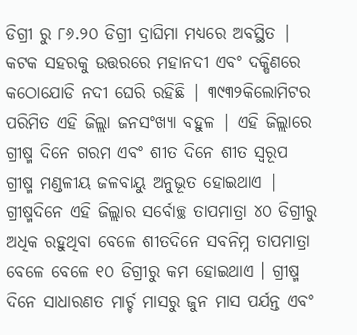ଡିଗ୍ରୀ ରୁ ୮୬.୨୦ ଡିଗ୍ରୀ ଦ୍ରାଘିମା ମଧ୍ୟରେ ଅବସ୍ଥିତ | କଟକ ସହରକୁ ଉତ୍ତରରେ ମହାନଦୀ ଏବଂ ଦକ୍ଷିଣରେ କଠୋଯୋଡି ନଦୀ ଘେରି ରହିଛି | ୩୯୩୨କିଲୋମିଟର ପରିମିତ ଏହି ଜିଲ୍ଲା ଜନସଂଖ୍ୟା ବହୁଳ | ଏହି ଜିଲ୍ଲାରେ ଗ୍ରୀଷ୍ମ ଦିନେ ଗରମ ଏବଂ ଶୀତ ଦିନେ ଶୀତ ସ୍ୱରୂପ ଗ୍ରୀଷ୍ମ ମଣ୍ଡଳୀୟ ଜଳବାୟୁ ଅନୁଭୂତ ହୋଇଥାଏ | ଗ୍ରୀଷ୍ମଦିନେ ଏହି ଜିଲ୍ଲାର ସର୍ବୋଚ୍ଛ ତାପମାତ୍ରା ୪୦ ଡିଗ୍ରୀରୁ ଅଧିକ ରହୁଥିବା ବେଳେ ଶୀତଦିନେ ସବନିମ୍ନ ତାପମାତ୍ରା ବେଳେ ବେଳେ ୧୦ ଡିଗ୍ରୀରୁ କମ ହୋଇଥାଏ । ଗ୍ରୀଷ୍ମ ଦିନେ ସାଧାରଣତ ମାର୍ଚ୍ଚ ମାସରୁ ଜୁନ ମାସ ପର୍ଯନ୍ତ ଏବଂ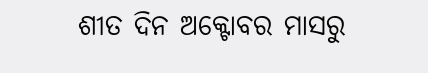ଶୀତ ଦିନ ଅକ୍ଟୋବର ମାସରୁ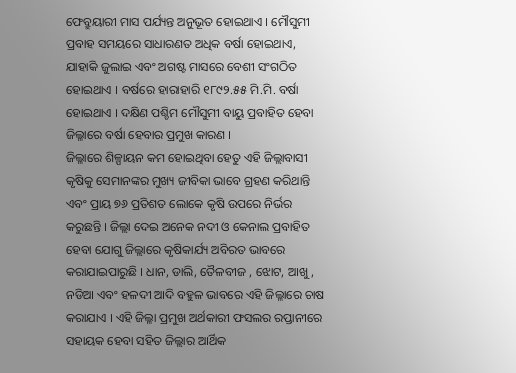ଫେବ୍ରୁୟାରୀ ମାସ ପର୍ଯ୍ୟନ୍ତ ଅନୁଭୂତ ହୋଇଥାଏ । ମୌସୁମୀ ପ୍ରବାହ ସମୟରେ ସାଧାରଣତ ଅଧିକ ବର୍ଷା ହୋଇଥାଏ, ଯାହାକି ଜୁଲାଇ ଏବଂ ଅଗଷ୍ଟ ମାସରେ ବେଶୀ ସଂଗଠିତ ହୋଇଥାଏ । ବର୍ଷରେ ହାରାହାରି ୧୮୯୨.୫୫ ମି.ମି. ବର୍ଷା ହୋଇଥାଏ । ଦକ୍ଷିଣ ପଶ୍ଚିମ ମୌସୁମୀ ବାୟୁ ପ୍ରବାହିତ ହେବା ଜିଲ୍ଳାରେ ବର୍ଷା ହେବାର ପ୍ରମୁଖ କାରଣ ।
ଜିଲ୍ଳାରେ ଶିଳ୍ପାୟନ କମ ହୋଇଥିବା ହେତୁ ଏହି ଜିଲ୍ଲାବାସୀ କୃଷିକୁ ସେମାନଙ୍କର ମୁଖ୍ୟ ଜୀବିକା ଭାବେ ଗ୍ରହଣ କରିଥାନ୍ତି ଏବଂ ପ୍ରାୟ ୭୬ ପ୍ରତିଶତ ଲୋକେ କୃଷି ଉପରେ ନିର୍ଭର କରୁଛନ୍ତି । ଜିଲ୍ଲା ଦେଇ ଅନେକ ନଦୀ ଓ କେନାଲ ପ୍ରବାହିତ ହେବା ଯୋଗୁ ଜିଲ୍ଲାରେ କୃଷିକାର୍ଯ୍ୟ ଅବିରତ ଭାବରେ କରାଯାଇପାରୁଛି । ଧାନ, ଡାଲି, ତୈଳବୀଜ , ଝୋଟ, ଆଖୁ, ନଡିଆ ଏବଂ ହଳଦୀ ଆଦି ବହୁଳ ଭାବରେ ଏହି ଜିଲ୍ଳାରେ ଚାଷ କରାଯାଏ । ଏହି ଜିଲ୍ଳା ପ୍ରମୁଖ ଅର୍ଥକାରୀ ଫସଲର ରପ୍ତାନୀରେ ସହାୟକ ହେବା ସହିତ ଜିଲ୍ଲାର ଆର୍ଥିକ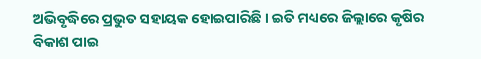ଅଭିବୃଦ୍ଧିରେ ପ୍ରଭୁତ ସହାୟକ ହୋଇପାରିଛି । ଇତି ମଧ୍ୟରେ ଜିଲ୍ଲାରେ କୃଷିର ବିକାଶ ପାଇ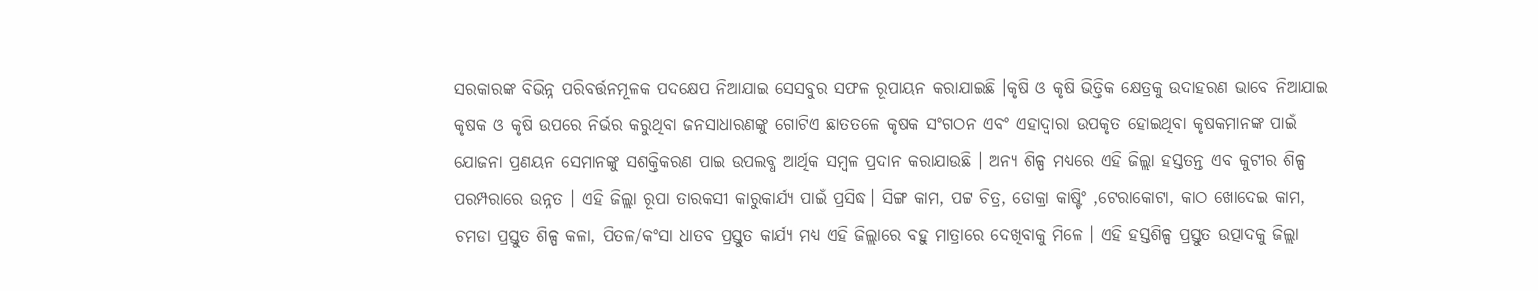ସରକାରଙ୍କ ବିଭିନ୍ନ ପରିବର୍ତ୍ତନମୂଳକ ପଦକ୍ଷେପ ନିଆଯାଇ ସେସବୁର ସଫଳ ରୂପାୟନ କରାଯାଇଛି ।କୃଷି ଓ କୃଷି ଭିତ୍ତିକ କ୍ଷେତ୍ରକୁ ଉଦାହରଣ ଭାବେ ନିଆଯାଇ କୃଷକ ଓ କୃଷି ଉପରେ ନିର୍ଭର କରୁଥିବା ଜନସାଧାରଣଙ୍କୁ ଗୋଟିଏ ଛାତତଳେ କୃଷକ ସଂଗଠନ ଏବଂ ଏହାଦ୍ୱାରା ଉପକୃତ ହୋଇଥିବା କୃଷକମାନଙ୍କ ପାଇଁ ଯୋଜନା ପ୍ରଣୟନ ସେମାନଙ୍କୁ ସଶକ୍ତିକରଣ ପାଇ ଉପଲବ୍ଧ ଆର୍ଥିକ ସମ୍ବଳ ପ୍ରଦାନ କରାଯାଉଛି । ଅନ୍ୟ ଶିଳ୍ପ ମଧ୍ୟରେ ଏହି ଜିଲ୍ଲା ହସ୍ତତନ୍ତ ଏବ କୁଟୀର ଶିଳ୍ପ ପରମ୍ପରାରେ ଉନ୍ନତ । ଏହି ଜିଲ୍ଲା ରୂପା ତାରକସୀ କାରୁକାର୍ଯ୍ୟ ପାଇଁ ପ୍ରସିଦ୍ଧ। ସିଙ୍ଗ କାମ, ପଟ୍ଟ ଚିତ୍ର, ଡୋକ୍ରା କାଷ୍ଟିଂ ,ଟେରାକୋଟା, କାଠ ଖୋଦେଇ କାମ, ଚମଡା ପ୍ରସ୍ତୁତ ଶିଳ୍ପ କଳା, ପିତଳ/କଂସା ଧାତବ ପ୍ରସ୍ତୁତ କାର୍ଯ୍ୟ ମଧ୍ୟ ଏହି ଜିଲ୍ଲାରେ ବହୁ ମାତ୍ରାରେ ଦେଖିବାକୁ ମିଳେ । ଏହି ହସ୍ତଶିଳ୍ପ ପ୍ରସ୍ତୁତ ଉତ୍ପାଦକୁ ଜିଲ୍ଲା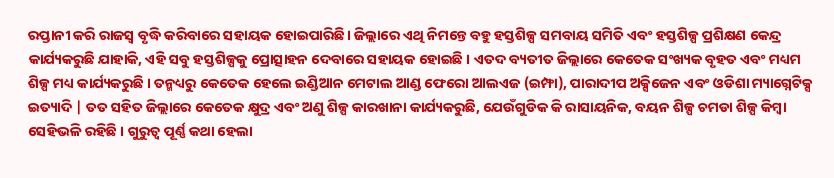ରପ୍ତାନୀ କରି ରାଜସ୍ଵ ବୃଦ୍ଧି କରିବାରେ ସହାୟକ ହୋଇପାରିଛି। ଜିଲ୍ଲାରେ ଏଥି ନିମନ୍ତେ ବହୁ ହସ୍ତଶିଳ୍ପ ସମବାୟ ସମିତି ଏବଂ ହସ୍ତଶିଳ୍ପ ପ୍ରଶିକ୍ଷଣ କେନ୍ଦ୍ର କାର୍ଯ୍ୟକରୁଛି ଯାହାକି, ଏହି ସବୁ ହସ୍ତଶିଳ୍ପକୁ ପ୍ରୋତ୍ସାହନ ଦେବାରେ ସହାୟକ ହୋଇଛି । ଏତଦ ବ୍ୟତୀତ ଜିଲ୍ଲାରେ କେତେକ ସଂଖ୍ୟକ ବୃହତ ଏବଂ ମଧ୍ୟମ ଶିଳ୍ପ ମଧ୍ୟ କାର୍ଯ୍ୟକରୁଛି । ତନ୍ମଧ୍ୟରୁ କେତେକ ହେଲେ ଇଣ୍ଡିଆନ ମେଟାଲ ଆଣ୍ଡ ଫେରୋ ଆଲଏଜ (ଇମ୍ଫା), ପାରାଦୀପ ଅକ୍ସିଜେନ ଏବଂ ଓଡିଶା ମ୍ୟାଗ୍ନେଟିକ୍ସ ଇତ୍ୟାଦି | ତତ ସହିତ ଜିଲ୍ଲାରେ କେତେକ କ୍ଷୁଦ୍ର ଏବଂ ଅଣୁ ଶିଳ୍ପ କାରଖାନା କାର୍ଯ୍ୟକରୁଛି, ଯେଉଁଗୁଡିକ କି ରାସାୟନିକ, ବୟନ ଶିଳ୍ପ ଚମଡା ଶିଳ୍ପ କିମ୍ବା ସେହିଭଳି ରହିଛି । ଗୁରୁତ୍ଵ ପୂର୍ଣ୍ଣ କଥା ହେଲା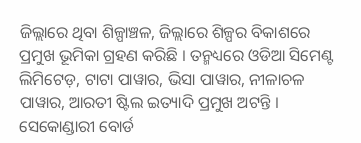ଜିଲ୍ଲାରେ ଥିବା ଶିଳ୍ପାଞ୍ଚଳ, ଜିଲ୍ଲାରେ ଶିଳ୍ପର ବିକାଶରେ ପ୍ରମୁଖ ଭୂମିକା ଗ୍ରହଣ କରିଛି । ତନ୍ମଧ୍ୟରେ ଓଡିଆ ସିମେଣ୍ଟ ଲିମିଟେଡ଼, ଟାଟା ପାୱାର, ଭିସା ପାୱାର, ନୀଳାଚଳ ପାୱାର, ଆରତୀ ଷ୍ଟିଲ ଇତ୍ୟାଦି ପ୍ରମୁଖ ଅଟନ୍ତି । ସେକୋଣ୍ଡାରୀ ବୋର୍ଡ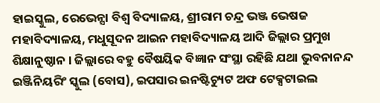ହାଇସ୍କୁଲ, ରେଭେନ୍ସା ବିଶ୍ଵ ବିଦ୍ୟାଳୟ, ଶ୍ରୀରାମ ଚନ୍ଦ୍ର ଭଞ୍ଜ ଭେଷଜ ମହାବିଦ୍ୟାଳୟ, ମଧୁସୂଦନ ଆଇନ ମହାବିଦ୍ୟାଳୟ ଆଦି ଜିଲ୍ଲାର ପ୍ରମୁଖ ଶିକ୍ଷାନୁଷ୍ଠାନ । ଜିଲ୍ଲାରେ ବହୁ ବୈଷୟିକ ବିଜ୍ଞାନ ସଂସ୍ଥା ରହିଛି ଯଥା ଭୁବନାନନ୍ଦ ଇଞ୍ଜିନିୟରିଂ ସ୍କୁଲ (ବୋସ), ଇପସାର ଇନଷ୍ଟିଚ୍ୟୁଟ ଅଫ ଟେକ୍ସଟାଇଲ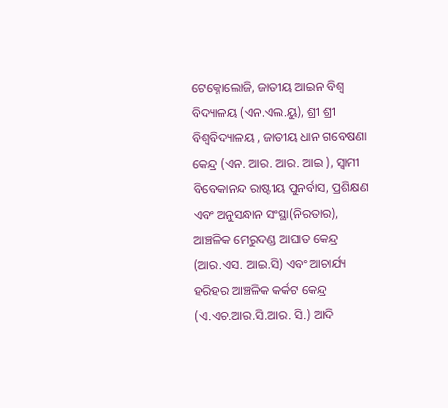ଟେକ୍ନୋଲୋଜି, ଜାତୀୟ ଆଇନ ବିଶ୍ଵ ବିଦ୍ୟାଳୟ (ଏନ.ଏଲ.ୟୁ), ଶ୍ରୀ ଶ୍ରୀ ବିଶ୍ଵବିଦ୍ୟାଳୟ , ଜାତୀୟ ଧାନ ଗବେଷଣା କେନ୍ଦ୍ର (ଏନ. ଆର. ଆର. ଆଇ ), ସ୍ଵାମୀ ବିବେକାନନ୍ଦ ରାଷ୍ଟୀୟ ପୁନର୍ବାସ, ପ୍ରଶିକ୍ଷଣ ଏବଂ ଅନୁସନ୍ଧାନ ସଂସ୍ଥା(ନିରତାର), ଆଞ୍ଚଳିକ ମେରୁଦଣ୍ଡ ଆଘାତ କେନ୍ଦ୍ର (ଆର.ଏସ. ଆଇ.ସି) ଏବଂ ଆଚାର୍ଯ୍ୟ ହରିହର ଆଞ୍ଚଳିକ କର୍କଟ କେନ୍ଦ୍ର (ଏ.ଏଚ.ଆର.ସି.ଆର. ସି.) ଆଦି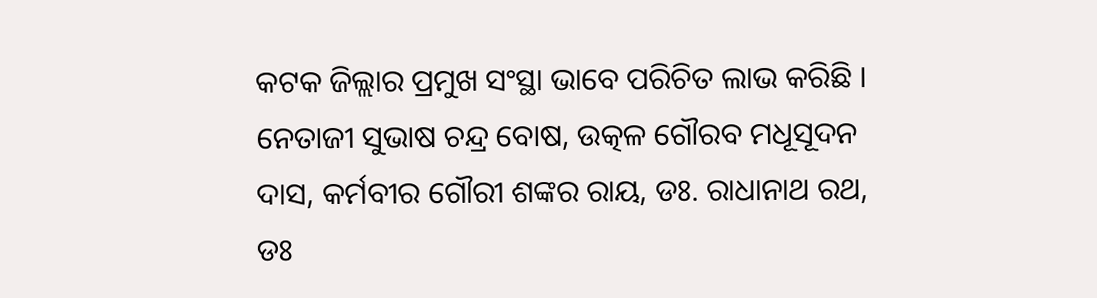କଟକ ଜିଲ୍ଲାର ପ୍ରମୁଖ ସଂସ୍ଥା ଭାବେ ପରିଚିତ ଲାଭ କରିଛି । ନେତାଜୀ ସୁଭାଷ ଚନ୍ଦ୍ର ବୋଷ, ଉତ୍କଳ ଗୌରବ ମଧୂସୂଦନ ଦାସ, କର୍ମବୀର ଗୌରୀ ଶଙ୍କର ରାୟ, ଡଃ. ରାଧାନାଥ ରଥ, ଡଃ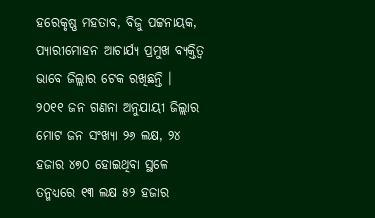ହରେକୃଷ୍ଣ ମହତାବ, ବିଜୁ ପଟ୍ଟନାୟକ, ପ୍ୟାରୀମୋହନ ଆଚାର୍ଯ୍ୟ ପ୍ରମୁଖ ବ୍ୟକ୍ତିତ୍ଵ ଭାବେ ଜିଲ୍ଲାର ଟେକ ରଖିଛନ୍ତି ।
୨୦୧୧ ଜନ ଗଣନା ଅନୁଯାୟୀ ଜିଲ୍ଲାର ମୋଟ ଜନ ସଂଖ୍ୟା ୨୬ ଲକ୍ଷ, ୨୪ ହଜାର ୪୭୦ ହୋଇଥିବା ସ୍ଥଳେ ତନ୍ମଧ୍ୟରେ ୧୩ ଲକ୍ଷ ୫୨ ହଜାର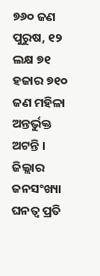୭୬୦ ଜଣ ପୁରୁଷ, ୧୨ ଲକ୍ଷ ୭୧ ହଜାର ୭୧୦ ଜଣ ମହିଳା ଅନ୍ତର୍ଭୁକ୍ତ ଅଟନ୍ତି । ଜିଲ୍ଲାର ଜନସଂଖ୍ୟା ଘନତ୍ଵ ପ୍ରତି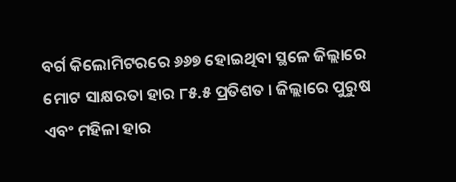ବର୍ଗ କିଲୋମିଟରରେ ୬୬୭ ହୋଇଥିବା ସ୍ଥଳେ ଜିଲ୍ଲାରେ ମୋଟ ସାକ୍ଷରତା ହାର ୮୫.୫ ପ୍ରତିଶତ । ଜିଲ୍ଲାରେ ପୁରୁଷ ଏବଂ ମହିଳା ହାର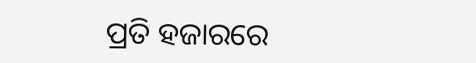ପ୍ରତି ହଜାରରେ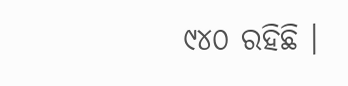୯୪୦ ରହିଛି ।